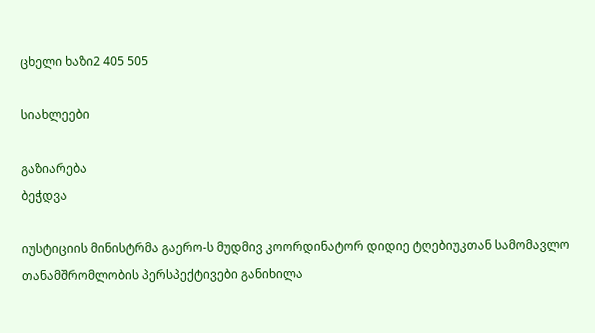ცხელი ხაზი2 405 505

სიახლეები

გაზიარება
ბეჭდვა

იუსტიციის მინისტრმა გაერო-ს მუდმივ კოორდინატორ დიდიე ტღებიუკთან სამომავლო თანამშრომლობის პერსპექტივები განიხილა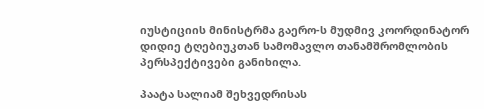იუსტიციის მინისტრმა გაერო-ს მუდმივ კოორდინატორ დიდიე ტღებიუკთან სამომავლო თანამშრომლობის პერსპექტივები განიხილა.

პაატა სალიამ შეხვედრისას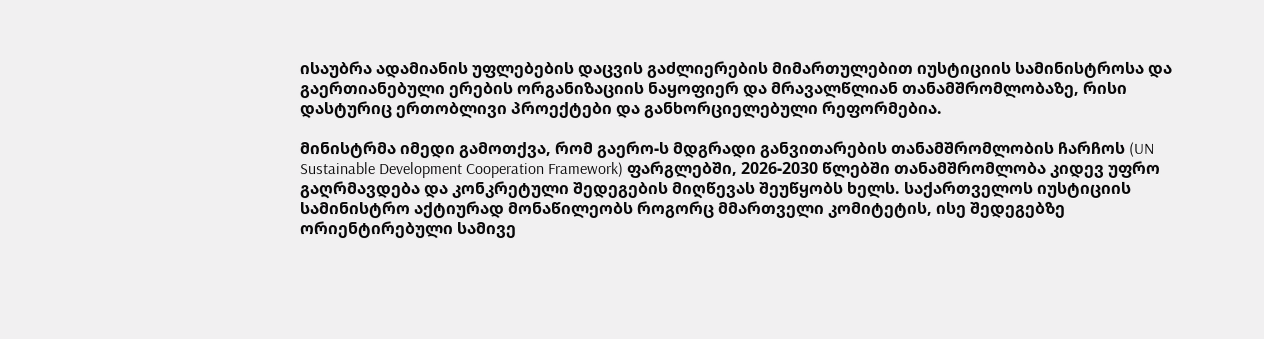ისაუბრა ადამიანის უფლებების დაცვის გაძლიერების მიმართულებით იუსტიციის სამინისტროსა და გაერთიანებული ერების ორგანიზაციის ნაყოფიერ და მრავალწლიან თანამშრომლობაზე, რისი დასტურიც ერთობლივი პროექტები და განხორციელებული რეფორმებია.

მინისტრმა იმედი გამოთქვა, რომ გაერო-ს მდგრადი განვითარების თანამშრომლობის ჩარჩოს (UN Sustainable Development Cooperation Framework) ფარგლებში, 2026-2030 წლებში თანამშრომლობა კიდევ უფრო გაღრმავდება და კონკრეტული შედეგების მიღწევას შეუწყობს ხელს. საქართველოს იუსტიციის სამინისტრო აქტიურად მონაწილეობს როგორც მმართველი კომიტეტის, ისე შედეგებზე ორიენტირებული სამივე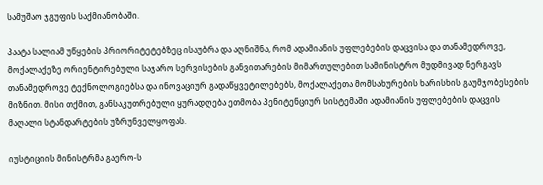სამუშაო ჯგუფის საქმიანობაში.

პაატა სალიამ უწყების პრიორიტეტებზეც ისაუბრა და აღნიშნა, რომ ადამიანის უფლებების დაცვისა და თანამედროვე, მოქალაქეზე ორიენტირებული საჯარო სერვისების განვითარების მიმართულებით სამინისტრო მუდმივად ნერგავს თანამედროვე ტექნოლოგიებსა და ინოვაციურ გადაწყვეტილებებს, მოქალაქეთა მომსახურების ხარისხის გაუმჯობესების მიზნით. მისი თქმით, განსაკუთრებული ყურადღება ეთმობა პენიტენციურ სისტემაში ადამიანის უფლებების დაცვის მაღალი სტანდარტების უზრუნველყოფას.

იუსტიციის მინისტრმა გაერო-ს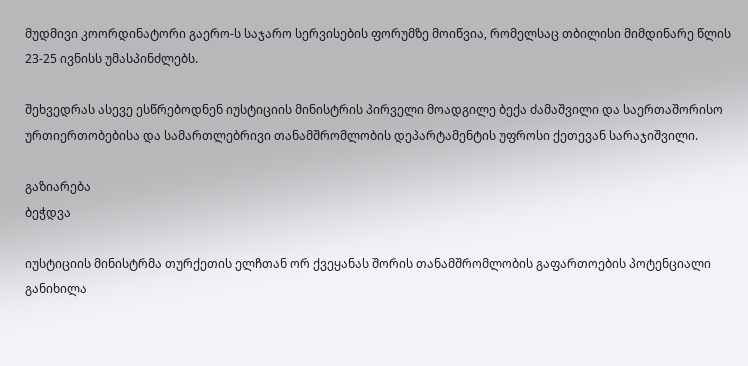მუდმივი კოორდინატორი გაერო-ს საჯარო სერვისების ფორუმზე მოიწვია, რომელსაც თბილისი მიმდინარე წლის 23-25 ივნისს უმასპინძლებს.

შეხვედრას ასევე ესწრებოდნენ იუსტიციის მინისტრის პირველი მოადგილე ბექა ძამაშვილი და საერთაშორისო ურთიერთობებისა და სამართლებრივი თანამშრომლობის დეპარტამენტის უფროსი ქეთევან სარაჯიშვილი.

გაზიარება
ბეჭდვა

იუსტიციის მინისტრმა თურქეთის ელჩთან ორ ქვეყანას შორის თანამშრომლობის გაფართოების პოტენციალი განიხილა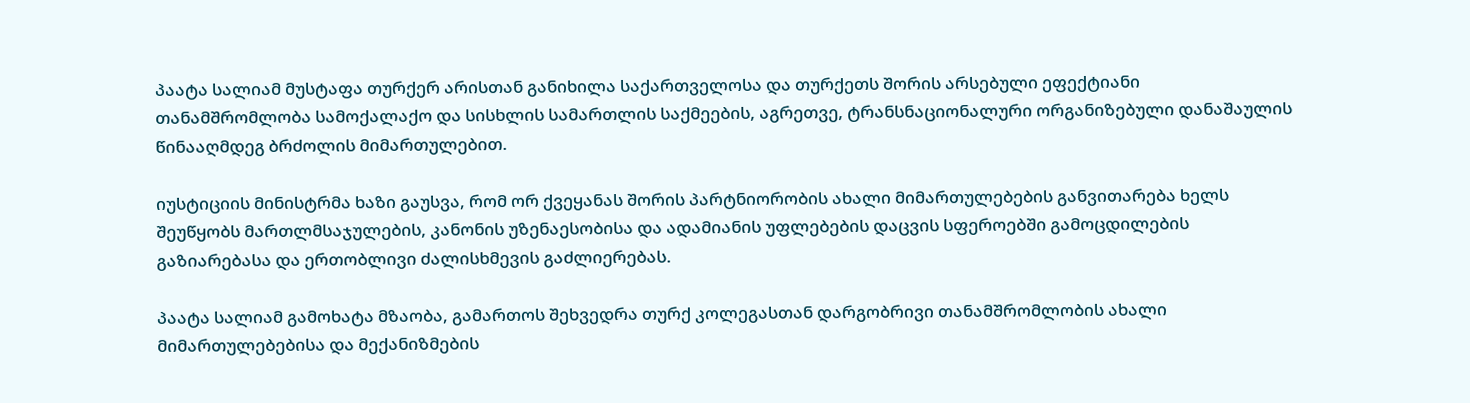პაატა სალიამ მუსტაფა თურქერ არისთან განიხილა საქართველოსა და თურქეთს შორის არსებული ეფექტიანი თანამშრომლობა სამოქალაქო და სისხლის სამართლის საქმეების, აგრეთვე, ტრანსნაციონალური ორგანიზებული დანაშაულის წინააღმდეგ ბრძოლის მიმართულებით.

იუსტიციის მინისტრმა ხაზი გაუსვა, რომ ორ ქვეყანას შორის პარტნიორობის ახალი მიმართულებების განვითარება ხელს შეუწყობს მართლმსაჯულების, კანონის უზენაესობისა და ადამიანის უფლებების დაცვის სფეროებში გამოცდილების გაზიარებასა და ერთობლივი ძალისხმევის გაძლიერებას.

პაატა სალიამ გამოხატა მზაობა, გამართოს შეხვედრა თურქ კოლეგასთან დარგობრივი თანამშრომლობის ახალი მიმართულებებისა და მექანიზმების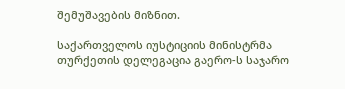შემუშავების მიზნით.

საქართველოს იუსტიციის მინისტრმა თურქეთის დელეგაცია გაერო-ს საჯარო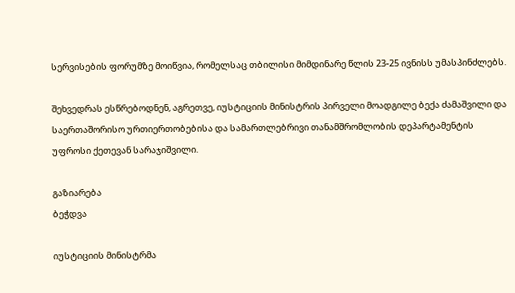სერვისების ფორუმზე მოიწვია, რომელსაც თბილისი მიმდინარე წლის 23-25 ივნისს უმასპინძლებს.

შეხვედრას ესწრებოდნენ, აგრეთვე, იუსტიციის მინისტრის პირველი მოადგილე ბექა ძამაშვილი და საერთაშორისო ურთიერთობებისა და სამართლებრივი თანამშრომლობის დეპარტამენტის უფროსი ქეთევან სარაჯიშვილი.

გაზიარება
ბეჭდვა

იუსტიციის მინისტრმა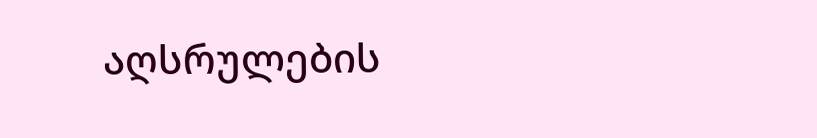აღსრულების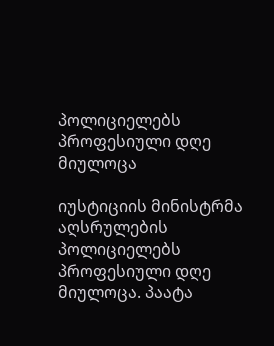პოლიციელებს პროფესიული დღე მიულოცა

იუსტიციის მინისტრმა აღსრულების პოლიციელებს პროფესიული დღე მიულოცა. პაატა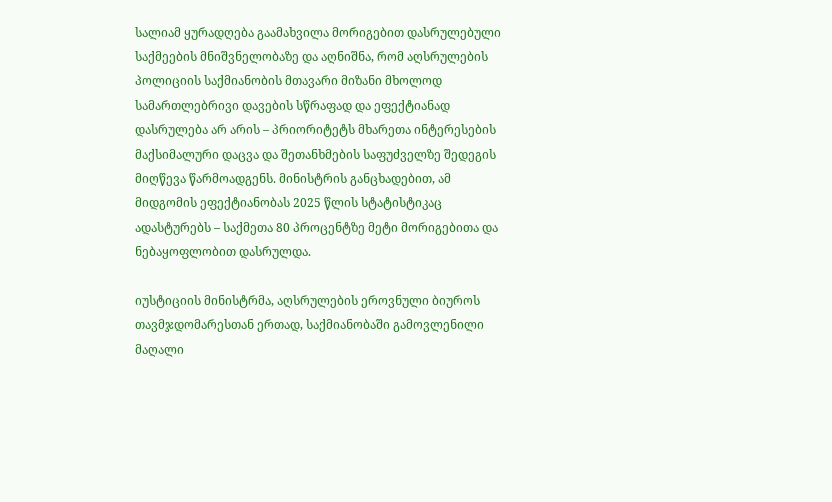სალიამ ყურადღება გაამახვილა მორიგებით დასრულებული საქმეების მნიშვნელობაზე და აღნიშნა, რომ აღსრულების პოლიციის საქმიანობის მთავარი მიზანი მხოლოდ სამართლებრივი დავების სწრაფად და ეფექტიანად დასრულება არ არის – პრიორიტეტს მხარეთა ინტერესების მაქსიმალური დაცვა და შეთანხმების საფუძველზე შედეგის მიღწევა წარმოადგენს. მინისტრის განცხადებით, ამ მიდგომის ეფექტიანობას 2025 წლის სტატისტიკაც ადასტურებს – საქმეთა 80 პროცენტზე მეტი მორიგებითა და ნებაყოფლობით დასრულდა.

იუსტიციის მინისტრმა, აღსრულების ეროვნული ბიუროს თავმჯდომარესთან ერთად, საქმიანობაში გამოვლენილი მაღალი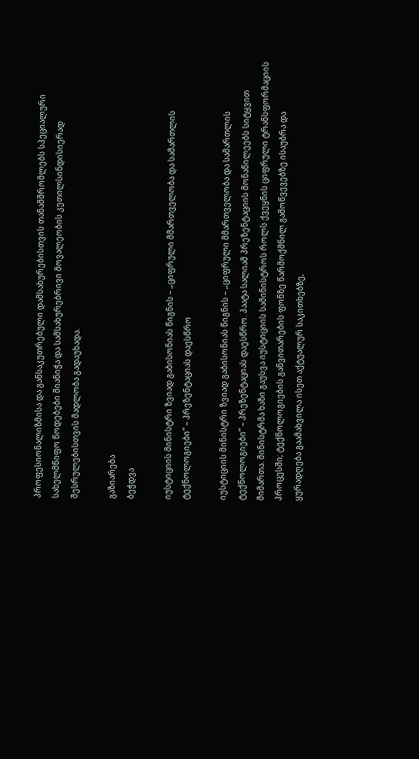პროფესიონალიზმისა და განსაკუთრებული დამსახურებისთვის თანამშრომლებს სპეციალური სახელმწიფო წოდებები მიანიჭა და სამსახურებრივი მოვალეობის კეთილსინდისიერად შესრულებისთვის მადლობა გადაუხადა.

გაზიარება
ბეჭდვა

იუსტიციის მინისტრი ზვიად გაბისონიას წიგნის – „ციფრული მმართველობა და სამართლის ტექნოლოგიები“ – პრეზენტაციას დაესწრო

იუსტიციის მინისტრი ზვიად გაბისონიას წიგნის – „ციფრული მმართველობა და სამართლის ტექნოლოგიები“ – პრეზენტაციას დაესწრო. პაატა სალიამ პრეზენტაციის მონაწილეებს სიტყვით მიმართა. მინისტრმა ხაზი გაუსვა იუსტიციის სამინისტროს როლს ქვეყნის ციფრული ტრანსფორმაციის პროცესში; ტექნოლოგიების განვითარების ფონზე წარმოქმნილ გამოწვევებზე ისაუბრა და ყურადღება გაამახვილა ისეთ აქტუალურ საკითხებზე,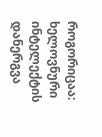როგორიცაა: ხელოვნური ინტელექტის დანერგვა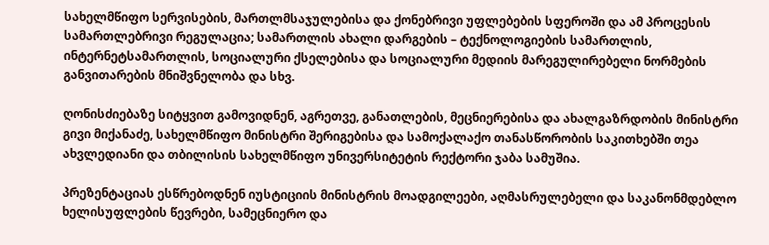სახელმწიფო სერვისების, მართლმსაჯულებისა და ქონებრივი უფლებების სფეროში და ამ პროცესის სამართლებრივი რეგულაცია; სამართლის ახალი დარგების – ტექნოლოგიების სამართლის, ინტერნეტსამართლის, სოციალური ქსელებისა და სოციალური მედიის მარეგულირებელი ნორმების განვითარების მნიშვნელობა და სხვ.

ღონისძიებაზე სიტყვით გამოვიდნენ, აგრეთვე, განათლების, მეცნიერებისა და ახალგაზრდობის მინისტრი გივი მიქანაძე, სახელმწიფო მინისტრი შერიგებისა და სამოქალაქო თანასწორობის საკითხებში თეა ახვლედიანი და თბილისის სახელმწიფო უნივერსიტეტის რექტორი ჯაბა სამუშია.

პრეზენტაციას ესწრებოდნენ იუსტიციის მინისტრის მოადგილეები, აღმასრულებელი და საკანონმდებლო ხელისუფლების წევრები, სამეცნიერო და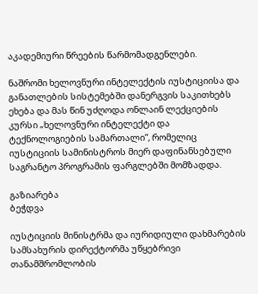აკადემიური წრეების წარმომადგენლები.

ნაშრომი ხელოვნური ინტელექტის იუსტიციისა და განათლების სისტემებში დანერგვის საკითხებს ეხება და მას წინ უძღოდა ონლაინ ლექციების კურსი „ხელოვნური ინტელექტი და ტექნოლოგიების სამართალი“, რომელიც იუსტიციის სამინისტროს მიერ დაფინანსებული საგრანტო პროგრამის ფარგლებში მომზადდა.

გაზიარება
ბეჭდვა

იუსტიციის მინისტრმა და იურიდიული დახმარების სამსახურის დირექტორმა უწყებრივი თანამშრომლობის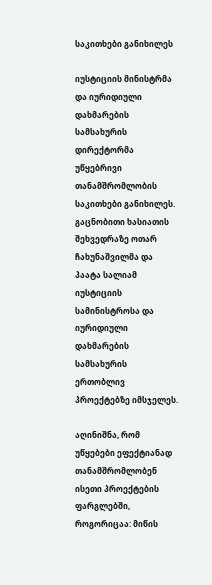საკითხები განიხილეს

იუსტიციის მინისტრმა და იურიდიული დახმარების სამსახურის დირექტორმა უწყებრივი თანამშრომლობის საკითხები განიხილეს. გაცნობითი ხასიათის შეხვედრაზე ოთარ ჩახუნაშვილმა და პაატა სალიამ იუსტიციის სამინისტროსა და იურიდიული დახმარების სამსახურის ერთობლივ პროექტებზე იმსჯელეს.

აღინიშნა, რომ უწყებები ეფექტიანად თანამშრომლობენ ისეთი პროექტების ფარგლებში, როგორიცაა: მიწის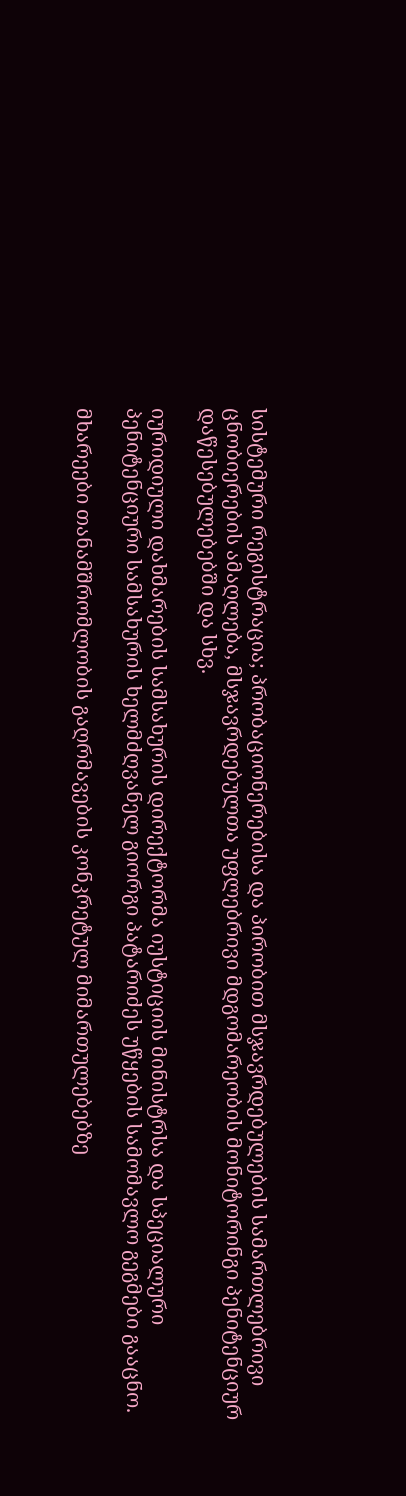სისტემური რეგისტრაცია; პრობაციონერებისა და პირობით მსჯავრდებულების სამართლებრივი ცნობიერების ამაღლება, მსჯავრდებულთა უფლებრივი მდგომარეობის მონიტორინგი პენიტენციურ დაწესებულებებში და სხვ.

იურიდიული დახმარების სამსახურის დირექტორმა იუსტიციის მინისტრსა და სპეციალური პენიტენციური სამსახურის ხელმძღვანელ გიორგი პატარიძეს უწყების სამომავლო გეგმები გააცნო.

მხარეები თანამშრომლობის გაღრმავების კონკრეტულ მიმართულებებზე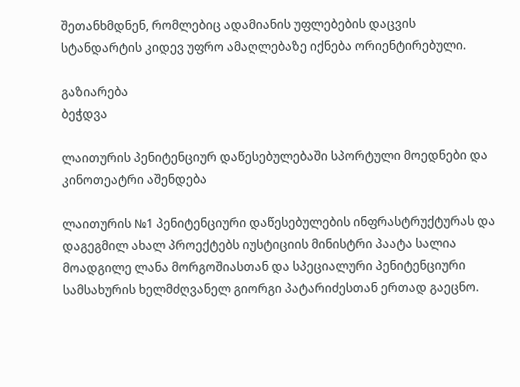შეთანხმდნენ, რომლებიც ადამიანის უფლებების დაცვის სტანდარტის კიდევ უფრო ამაღლებაზე იქნება ორიენტირებული.

გაზიარება
ბეჭდვა

ლაითურის პენიტენციურ დაწესებულებაში სპორტული მოედნები და კინოთეატრი აშენდება

ლაითურის №1 პენიტენციური დაწესებულების ინფრასტრუქტურას და დაგეგმილ ახალ პროექტებს იუსტიციის მინისტრი პაატა სალია მოადგილე ლანა მორგოშიასთან და სპეციალური პენიტენციური სამსახურის ხელმძღვანელ გიორგი პატარიძესთან ერთად გაეცნო.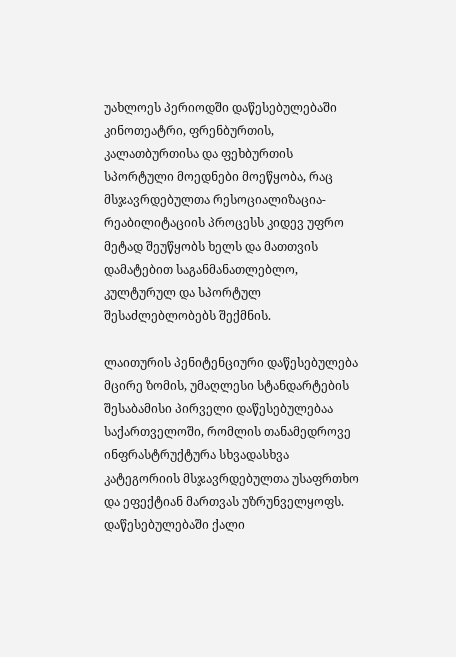უახლოეს პერიოდში დაწესებულებაში კინოთეატრი, ფრენბურთის, კალათბურთისა და ფეხბურთის სპორტული მოედნები მოეწყობა, რაც მსჯავრდებულთა რესოციალიზაცია-რეაბილიტაციის პროცესს კიდევ უფრო მეტად შეუწყობს ხელს და მათთვის დამატებით საგანმანათლებლო, კულტურულ და სპორტულ შესაძლებლობებს შექმნის.

ლაითურის პენიტენციური დაწესებულება მცირე ზომის, უმაღლესი სტანდარტების შესაბამისი პირველი დაწესებულებაა საქართველოში, რომლის თანამედროვე ინფრასტრუქტურა სხვადასხვა კატეგორიის მსჯავრდებულთა უსაფრთხო და ეფექტიან მართვას უზრუნველყოფს. დაწესებულებაში ქალი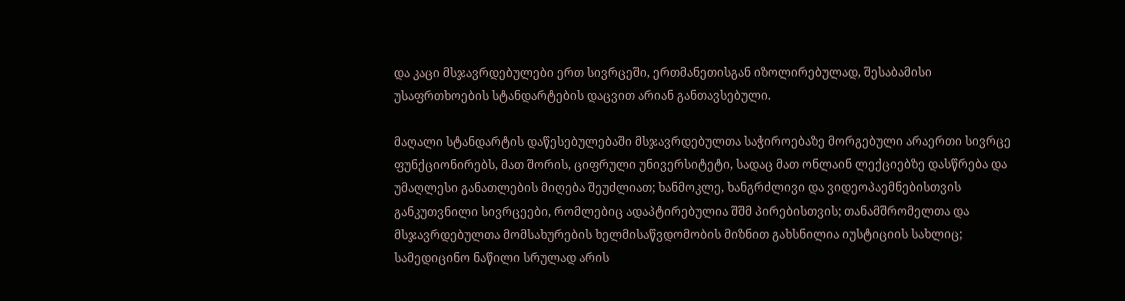და კაცი მსჯავრდებულები ერთ სივრცეში, ერთმანეთისგან იზოლირებულად, შესაბამისი უსაფრთხოების სტანდარტების დაცვით არიან განთავსებული.

მაღალი სტანდარტის დაწესებულებაში მსჯავრდებულთა საჭიროებაზე მორგებული არაერთი სივრცე ფუნქციონირებს, მათ შორის, ციფრული უნივერსიტეტი, სადაც მათ ონლაინ ლექციებზე დასწრება და უმაღლესი განათლების მიღება შეუძლიათ; ხანმოკლე, ხანგრძლივი და ვიდეოპაემნებისთვის განკუთვნილი სივრცეები, რომლებიც ადაპტირებულია შშმ პირებისთვის; თანამშრომელთა და მსჯავრდებულთა მომსახურების ხელმისაწვდომობის მიზნით გახსნილია იუსტიციის სახლიც; სამედიცინო ნაწილი სრულად არის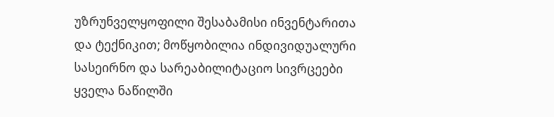უზრუნველყოფილი შესაბამისი ინვენტარითა და ტექნიკით; მოწყობილია ინდივიდუალური სასეირნო და სარეაბილიტაციო სივრცეები ყველა ნაწილში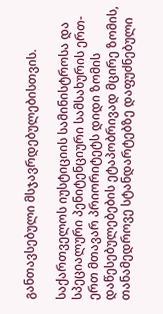განთავსებული მსჯავრდებულებისთვის.

საქართველოს იუსტიციის სამინისტროსა და სპეციალური პენიტენციური სამსახურის ერთ-ერთ მთავარ პრიორიტეტს დიდი ზომის დაწესებულებების ეტაპობრივად მცირე ზომის, თანამედროვე სტანდარტებზე დაფუძნებული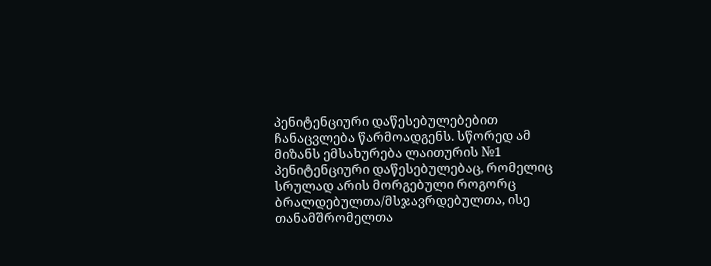პენიტენციური დაწესებულებებით ჩანაცვლება წარმოადგენს. სწორედ ამ მიზანს ემსახურება ლაითურის №1 პენიტენციური დაწესებულებაც, რომელიც სრულად არის მორგებული როგორც ბრალდებულთა/მსჯავრდებულთა, ისე თანამშრომელთა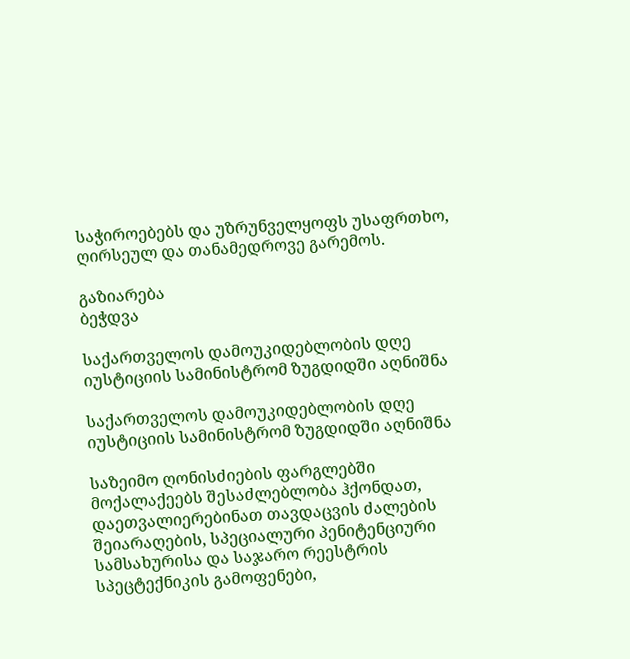საჭიროებებს და უზრუნველყოფს უსაფრთხო, ღირსეულ და თანამედროვე გარემოს.

გაზიარება
ბეჭდვა

საქართველოს დამოუკიდებლობის დღე იუსტიციის სამინისტრომ ზუგდიდში აღნიშნა

საქართველოს დამოუკიდებლობის დღე იუსტიციის სამინისტრომ ზუგდიდში აღნიშნა

საზეიმო ღონისძიების ფარგლებში მოქალაქეებს შესაძლებლობა ჰქონდათ, დაეთვალიერებინათ თავდაცვის ძალების შეიარაღების, სპეციალური პენიტენციური სამსახურისა და საჯარო რეესტრის სპეცტექნიკის გამოფენები,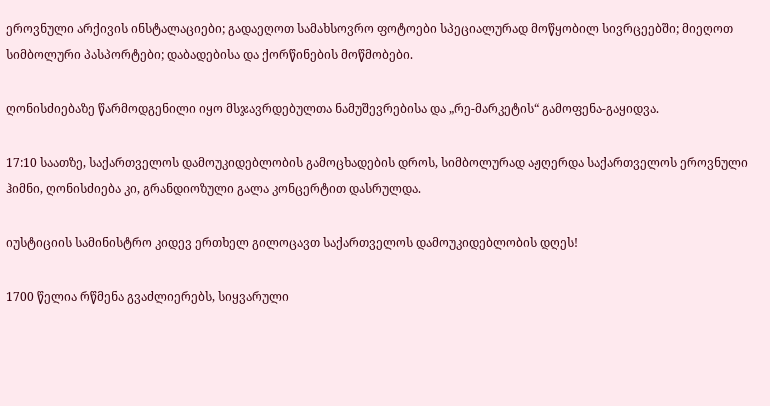ეროვნული არქივის ინსტალაციები; გადაეღოთ სამახსოვრო ფოტოები სპეციალურად მოწყობილ სივრცეებში; მიეღოთ სიმბოლური პასპორტები; დაბადებისა და ქორწინების მოწმობები.

ღონისძიებაზე წარმოდგენილი იყო მსჯავრდებულთა ნამუშევრებისა და „რე-მარკეტის“ გამოფენა-გაყიდვა.

17:10 საათზე, საქართველოს დამოუკიდებლობის გამოცხადების დროს, სიმბოლურად აჟღერდა საქართველოს ეროვნული ჰიმნი, ღონისძიება კი, გრანდიოზული გალა კონცერტით დასრულდა.

იუსტიციის სამინისტრო კიდევ ერთხელ გილოცავთ საქართველოს დამოუკიდებლობის დღეს!

1700 წელია რწმენა გვაძლიერებს, სიყვარული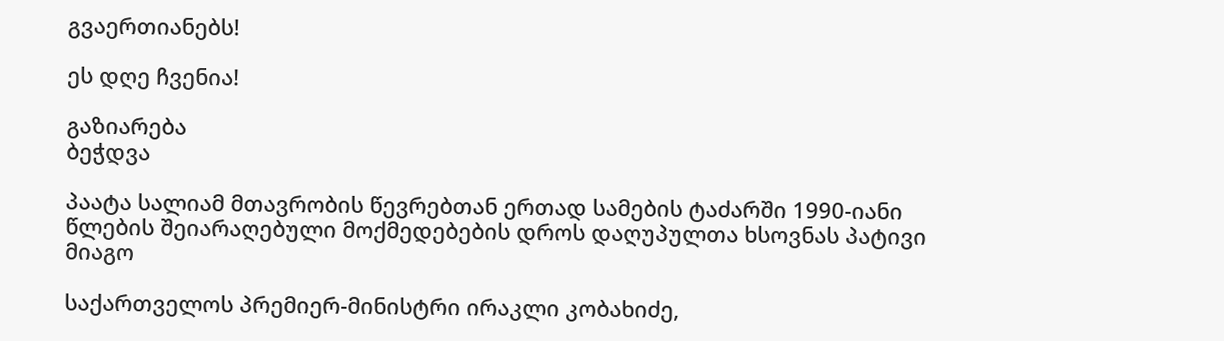გვაერთიანებს!

ეს დღე ჩვენია!

გაზიარება
ბეჭდვა

პაატა სალიამ მთავრობის წევრებთან ერთად სამების ტაძარში 1990-იანი წლების შეიარაღებული მოქმედებების დროს დაღუპულთა ხსოვნას პატივი მიაგო

საქართველოს პრემიერ-მინისტრი ირაკლი კობახიძე,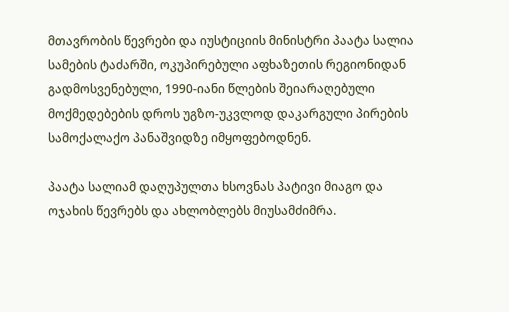მთავრობის წევრები და იუსტიციის მინისტრი პაატა სალია სამების ტაძარში, ოკუპირებული აფხაზეთის რეგიონიდან გადმოსვენებული, 1990-იანი წლების შეიარაღებული მოქმედებების დროს უგზო-უკვლოდ დაკარგული პირების სამოქალაქო პანაშვიდზე იმყოფებოდნენ.

პაატა სალიამ დაღუპულთა ხსოვნას პატივი მიაგო და ოჯახის წევრებს და ახლობლებს მიუსამძიმრა.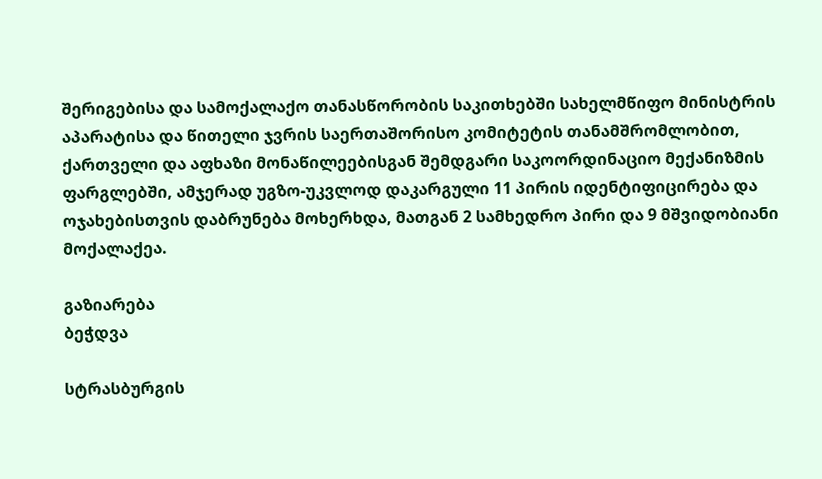შერიგებისა და სამოქალაქო თანასწორობის საკითხებში სახელმწიფო მინისტრის აპარატისა და წითელი ჯვრის საერთაშორისო კომიტეტის თანამშრომლობით, ქართველი და აფხაზი მონაწილეებისგან შემდგარი საკოორდინაციო მექანიზმის ფარგლებში, ამჯერად უგზო-უკვლოდ დაკარგული 11 პირის იდენტიფიცირება და ოჯახებისთვის დაბრუნება მოხერხდა, მათგან 2 სამხედრო პირი და 9 მშვიდობიანი მოქალაქეა.

გაზიარება
ბეჭდვა

სტრასბურგის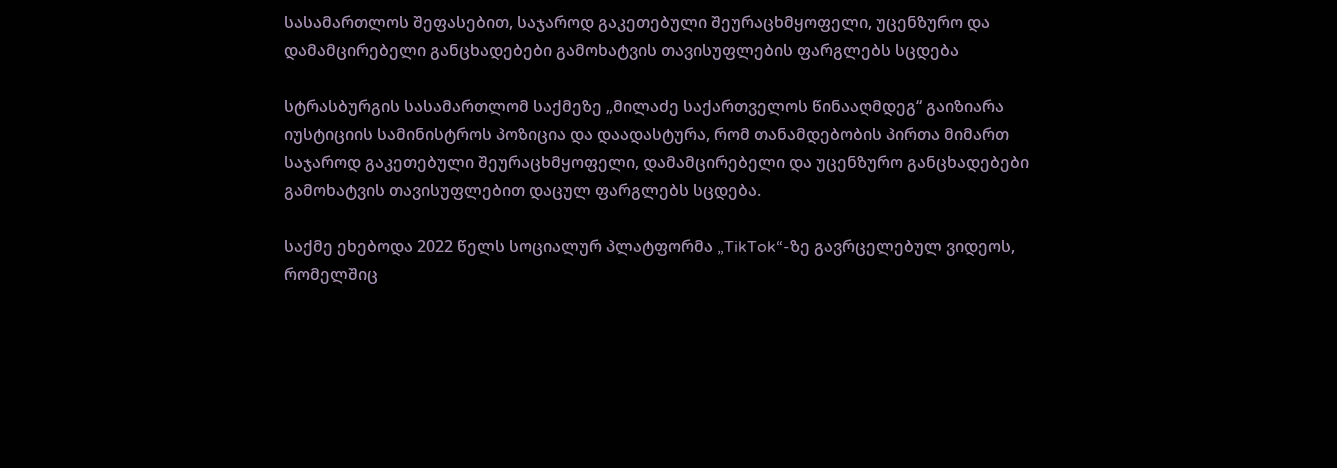სასამართლოს შეფასებით, საჯაროდ გაკეთებული შეურაცხმყოფელი, უცენზურო და დამამცირებელი განცხადებები გამოხატვის თავისუფლების ფარგლებს სცდება

სტრასბურგის სასამართლომ საქმეზე „მილაძე საქართველოს წინააღმდეგ“ გაიზიარა იუსტიციის სამინისტროს პოზიცია და დაადასტურა, რომ თანამდებობის პირთა მიმართ საჯაროდ გაკეთებული შეურაცხმყოფელი, დამამცირებელი და უცენზურო განცხადებები გამოხატვის თავისუფლებით დაცულ ფარგლებს სცდება.

საქმე ეხებოდა 2022 წელს სოციალურ პლატფორმა „TikTok“-ზე გავრცელებულ ვიდეოს, რომელშიც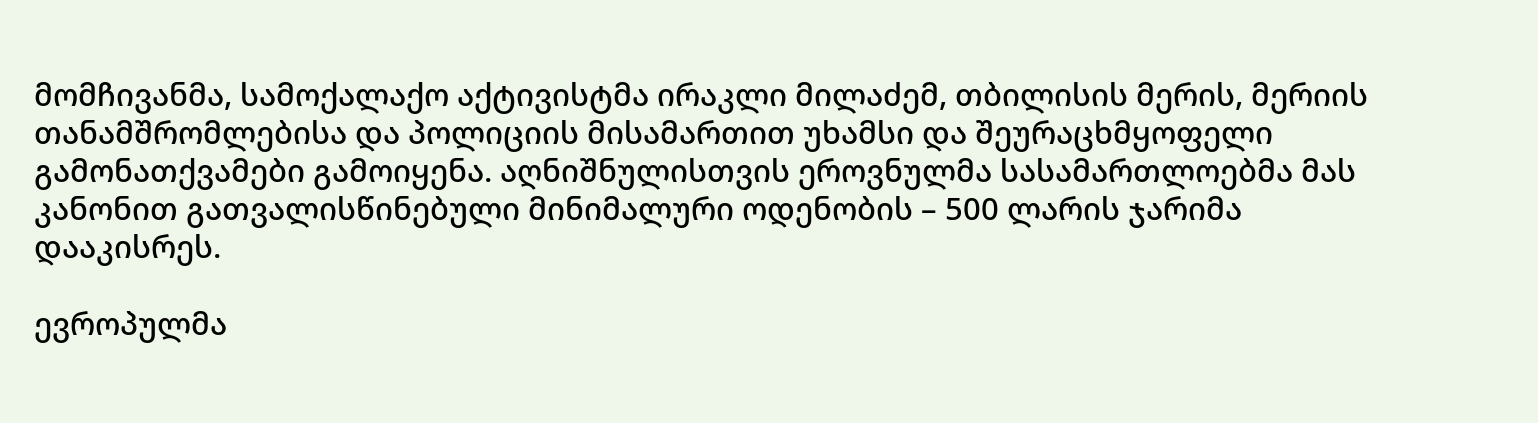მომჩივანმა, სამოქალაქო აქტივისტმა ირაკლი მილაძემ, თბილისის მერის, მერიის თანამშრომლებისა და პოლიციის მისამართით უხამსი და შეურაცხმყოფელი გამონათქვამები გამოიყენა. აღნიშნულისთვის ეროვნულმა სასამართლოებმა მას კანონით გათვალისწინებული მინიმალური ოდენობის – 500 ლარის ჯარიმა დააკისრეს.

ევროპულმა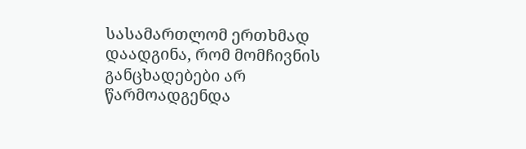სასამართლომ ერთხმად დაადგინა, რომ მომჩივნის განცხადებები არ წარმოადგენდა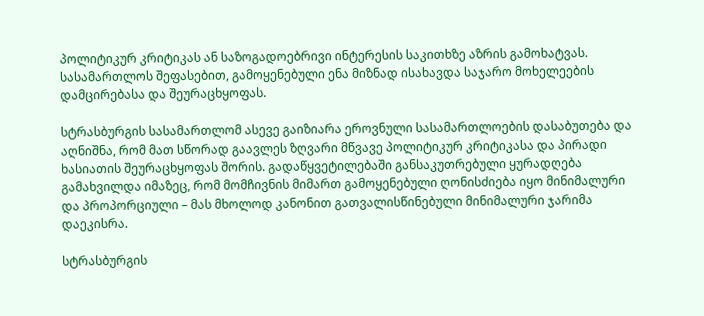პოლიტიკურ კრიტიკას ან საზოგადოებრივი ინტერესის საკითხზე აზრის გამოხატვას. სასამართლოს შეფასებით, გამოყენებული ენა მიზნად ისახავდა საჯარო მოხელეების დამცირებასა და შეურაცხყოფას.

სტრასბურგის სასამართლომ ასევე გაიზიარა ეროვნული სასამართლოების დასაბუთება და აღნიშნა, რომ მათ სწორად გაავლეს ზღვარი მწვავე პოლიტიკურ კრიტიკასა და პირადი ხასიათის შეურაცხყოფას შორის. გადაწყვეტილებაში განსაკუთრებული ყურადღება გამახვილდა იმაზეც, რომ მომჩივნის მიმართ გამოყენებული ღონისძიება იყო მინიმალური და პროპორციული – მას მხოლოდ კანონით გათვალისწინებული მინიმალური ჯარიმა დაეკისრა.

სტრასბურგის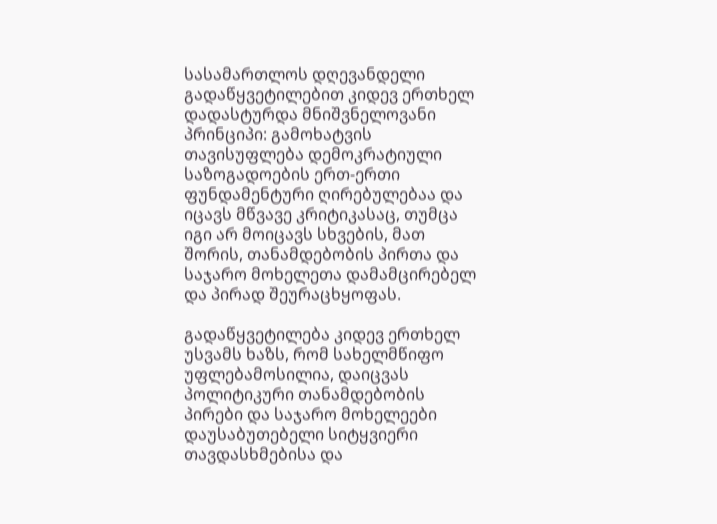სასამართლოს დღევანდელი გადაწყვეტილებით კიდევ ერთხელ დადასტურდა მნიშვნელოვანი პრინციპი: გამოხატვის თავისუფლება დემოკრატიული საზოგადოების ერთ-ერთი ფუნდამენტური ღირებულებაა და იცავს მწვავე კრიტიკასაც, თუმცა იგი არ მოიცავს სხვების, მათ შორის, თანამდებობის პირთა და საჯარო მოხელეთა დამამცირებელ და პირად შეურაცხყოფას.

გადაწყვეტილება კიდევ ერთხელ უსვამს ხაზს, რომ სახელმწიფო უფლებამოსილია, დაიცვას პოლიტიკური თანამდებობის პირები და საჯარო მოხელეები დაუსაბუთებელი სიტყვიერი თავდასხმებისა და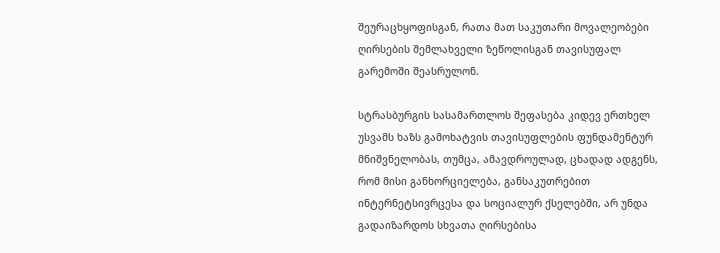შეურაცხყოფისგან, რათა მათ საკუთარი მოვალეობები ღირსების შემლახველი ზეწოლისგან თავისუფალ გარემოში შეასრულონ.

სტრასბურგის სასამართლოს შეფასება კიდევ ერთხელ უსვამს ხაზს გამოხატვის თავისუფლების ფუნდამენტურ მნიშვნელობას, თუმცა, ამავდროულად, ცხადად ადგენს, რომ მისი განხორციელება, განსაკუთრებით ინტერნეტსივრცესა და სოციალურ ქსელებში, არ უნდა გადაიზარდოს სხვათა ღირსებისა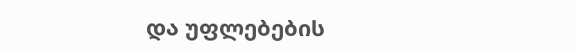და უფლებების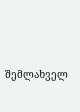შემლახველ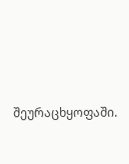შეურაცხყოფაში.